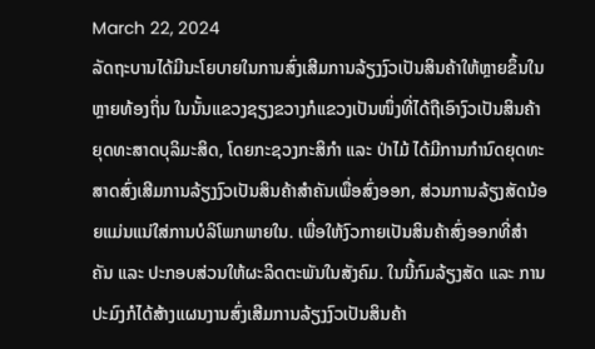March 22, 2024
ລັດຖະບານໄດ້ມີນະໂຍບາຍໃນການສົ່ງເສີມການລ້ຽງງົວເປັນສິນຄ້າໃຫ້ຫຼາຍຂຶ້ນໃນຫຼາຍທ້ອງຖິ່ນ ໃນນັ້ນແຂວງຊຽງຂວາງກໍແຂວງເປັນໜຶ່ງທີ່ໄດ້ຖືເອົາງົວເປັນສິນຄ້າຍຸດທະສາດບຸລິມະສິດ, ໂດຍກະຊວງກະສິກຳ ແລະ ປ່າໄມ້ ໄດ້ມີການກຳນົດຍຸດທະສາດສົ່ງເສີມການລ້ຽງງົວເປັນສິນຄ້າສຳຄັນເພື່ອສົ່ງອອກ, ສ່ວນການລ້ຽງສັດນ້ອຍແມ່ນແນ່ໃສ່ການບໍລິໂພກພາຍໃນ. ເພື່ອໃຫ້ງົວກາຍເປັນສິນຄ້າສົ່ງອອກທີ່ສຳຄັນ ແລະ ປະກອບສ່ວນໃຫ້ຜະລິດຕະພັນໃນສັງຄົມ. ໃນນີ້ກົມລ້ຽງສັດ ແລະ ການປະມົງກໍໄດ້ສ້າງແຜນງານສົ່ງເສີມການລ້ຽງງົວເປັນສິນຄ້າ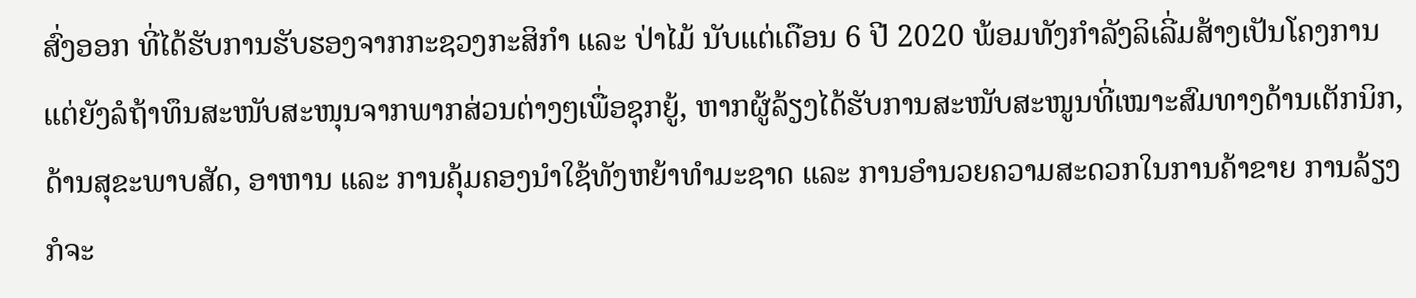ສົ່ງອອກ ທີ່ໄດ້ຮັບການຮັບຮອງຈາກກະຊວງກະສິກຳ ແລະ ປ່າໄມ້ ນັບແຕ່ເດືອນ 6 ປີ 2020 ພ້ອມທັງກຳລັງລິເລີ່ມສ້າງເປັນໂຄງການແຕ່ຍັງລໍຖ້າທຶນສະໜັບສະໜຸນຈາກພາກສ່ວນຕ່າງໆເພື່ອຊຸກຍູ້, ຫາກຜູ້ລ້ຽງໄດ້ຮັບການສະໜັບສະໜູນທີ່ເໝາະສົມທາງດ້ານເຕັກນິກ, ດ້ານສຸຂະພາບສັດ, ອາຫານ ແລະ ການຄຸ້ມຄອງນຳໃຊ້ທັງຫຍ້າທຳມະຊາດ ແລະ ການອຳນວຍຄວາມສະດວກໃນການຄ້າຂາຍ ການລ້ຽງກໍຈະ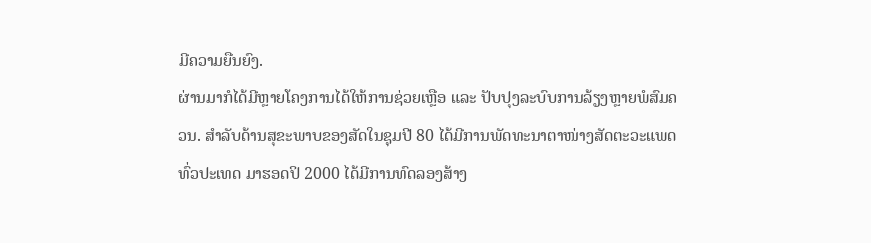ມີຄວາມຍືນຍົງ.
ຜ່ານມາກໍໄດ້ມີຫຼາຍໂຄງການໄດ້ໃຫ້ການຊ່ວຍເຫຼືອ ແລະ ປັບປຸງລະບົບການລ້ຽງຫຼາຍພໍສົມຄວນ. ສຳລັບດ້ານສຸຂະພາບຂອງສັດໃນຊຸມປີ 80 ໄດ້ມີການພັດທະນາຕາໜ່າງສັດຕະວະແພດທົ່ວປະເທດ ມາຮອດປິ 2000 ໄດ້ມີການທົດລອງສ້າງ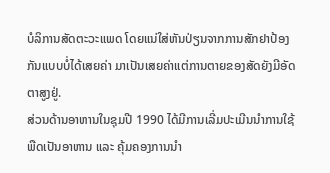ບໍລິການສັດຕະວະແພດ ໂດຍແນ່ໃສ່ຫັນປ່ຽນຈາກການສັກຢາປ້ອງກັນແບບບໍ່ໄດ້ເສຍຄ່າ ມາເປັນເສຍຄ່າແຕ່ການຕາຍຂອງສັດຍັງມີອັດຕາສູງຢູ່.
ສ່ວນດ້ານອາຫານໃນຊຸມປີ 1990 ໄດ້ມີການເລີ່ມປະເມີນນຳການໃຊ້ພືດເປັນອາຫານ ແລະ ຄຸ້ມຄອງການນຳ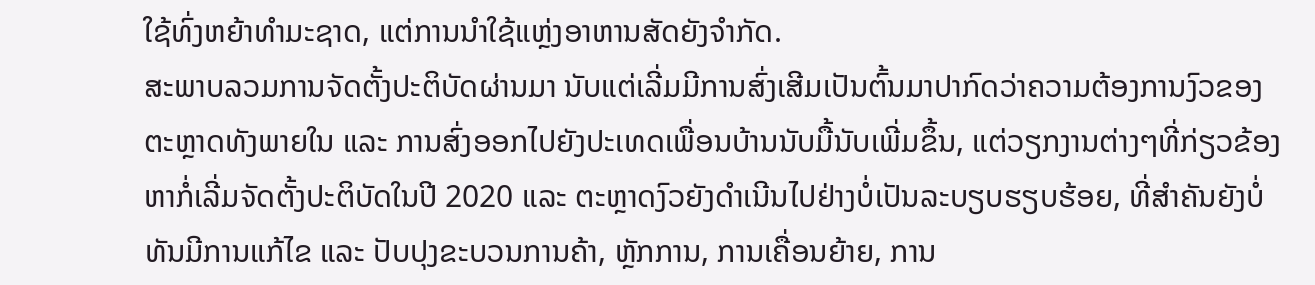ໃຊ້ທົ່ງຫຍ້າທຳມະຊາດ, ແຕ່ການນຳໃຊ້ແຫຼ່ງອາຫານສັດຍັງຈຳກັດ.
ສະພາບລວມການຈັດຕັ້ງປະຕິບັດຜ່ານມາ ນັບແຕ່ເລີ່ມມີການສົ່ງເສີມເປັນຕົ້ນມາປາກົດວ່າຄວາມຕ້ອງການງົວຂອງຕະຫຼາດທັງພາຍໃນ ແລະ ການສົ່ງອອກໄປຍັງປະເທດເພື່ອນບ້ານນັບມື້ນັບເພີ່ມຂຶ້ນ, ແຕ່ວຽກງານຕ່າງໆທີ່ກ່ຽວຂ້ອງຫາກໍ່ເລີ່ມຈັດຕັ້ງປະຕິບັດໃນປີ 2020 ແລະ ຕະຫຼາດງົວຍັງດຳເນີນໄປຢ່າງບໍ່ເປັນລະບຽບຮຽບຮ້ອຍ, ທີ່ສຳຄັນຍັງບໍ່ທັນມີການແກ້ໄຂ ແລະ ປັບປຸງຂະບວນການຄ້າ, ຫຼັກການ, ການເຄື່ອນຍ້າຍ, ການ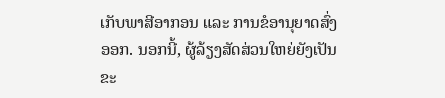ເກັບພາສີອາກອນ ແລະ ການຂໍອານຸຍາດສົ່ງອອກ. ນອກນີ້, ຜູ້ລ້ຽງສັດສ່ວນໃຫຍ່ຍັງເປັນຂະ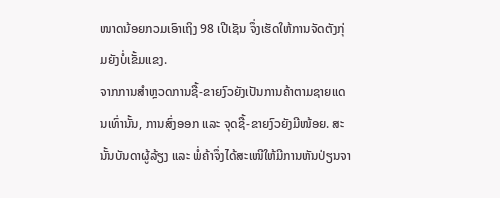ໜາດນ້ອຍກວມເອົາເຖິງ 98 ເປີເຊັນ ຈຶ່ງເຮັດໃຫ້ການຈັດຕັງກຸ່ມຍັງບໍ່ເຂັ້ມແຂງ.
ຈາກການສຳຫຼວດການຊື້-ຂາຍງົວຍັງເປັນການຄ້າຕາມຊາຍແດນເທົ່ານັ້ນ, ການສົ່ງອອກ ແລະ ຈຸດຊື້-ຂາຍງົວຍັງມີໜ້ອຍ. ສະນັ້ນບັນດາຜູ້ລ້ຽງ ແລະ ພໍ່ຄ້າຈຶ່ງໄດ້ສະເໜີໃຫ້ມີການຫັນປ່ຽນຈາ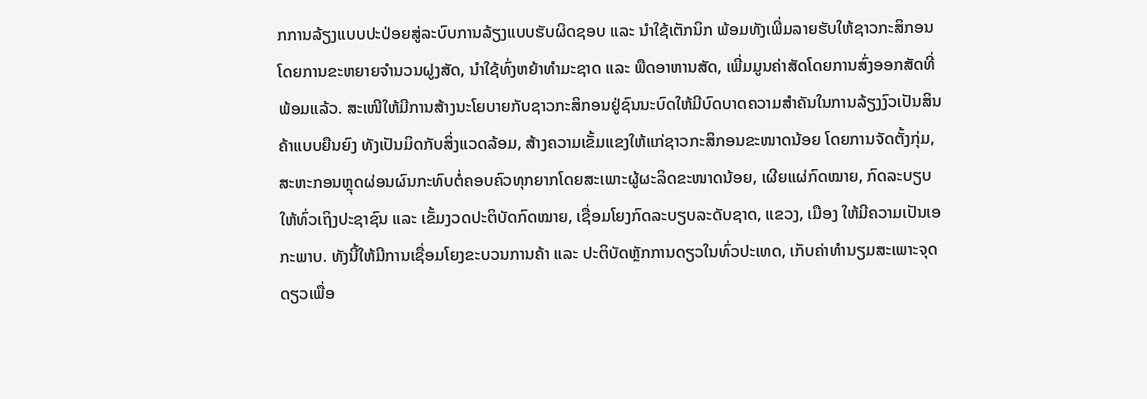ກການລ້ຽງແບບປະປ່ອຍສູ່ລະບົບການລ້ຽງແບບຮັບຜິດຊອບ ແລະ ນຳໃຊ້ເຕັກນິກ ພ້ອມທັງເພີ່ມລາຍຮັບໃຫ້ຊາວກະສິກອນໂດຍການຂະຫຍາຍຈຳນວນຝູງສັດ, ນຳໃຊ້ທົ່ງຫຍ້າທຳມະຊາດ ແລະ ພືດອາຫານສັດ, ເພີ່ມມູນຄ່າສັດໂດຍການສົ່ງອອກສັດທີ່ພ້ອມແລ້ວ. ສະເໜີໃຫ້ມີການສ້າງນະໂຍບາຍກັບຊາວກະສິກອນຢູ່ຊົນນະບົດໃຫ້ມີບົດບາດຄວາມສຳຄັນໃນການລ້ຽງງົວເປັນສິນຄ້າແບບຍືນຍົງ ທັງເປັນມິດກັບສິ່ງແວດລ້ອມ, ສ້າງຄວາມເຂັ້ມແຂງໃຫ້ແກ່ຊາວກະສິກອນຂະໜາດນ້ອຍ ໂດຍການຈັດຕັ້ງກຸ່ມ, ສະຫະກອນຫຼຸດຜ່ອນຜົນກະທົບຕໍ່ຄອບຄົວທຸກຍາກໂດຍສະເພາະຜູ້ຜະລິດຂະໜາດນ້ອຍ, ເຜີຍແຜ່ກົດໝາຍ, ກົດລະບຽບໃຫ້ທົ່ວເຖິງປະຊາຊົນ ແລະ ເຂັ້ມງວດປະຕິບັດກົດໝາຍ, ເຊື່ອມໂຍງກົດລະບຽບລະດັບຊາດ, ແຂວງ, ເມືອງ ໃຫ້ມີຄວາມເປັນເອກະພາບ. ທັງນີ້ໃຫ້ມີການເຊື່ອມໂຍງຂະບວນການຄ້າ ແລະ ປະຕິບັດຫຼັກການດຽວໃນທົ່ວປະເທດ, ເກັບຄ່າທຳນຽມສະເພາະຈຸດດຽວເພື່ອ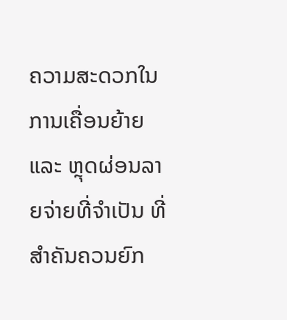ຄວາມສະດວກໃນການເຄື່ອນຍ້າຍ ແລະ ຫຼຸດຜ່ອນລາຍຈ່າຍທີ່ຈຳເປັນ ທີ່ສຳຄັນຄວນຍົກ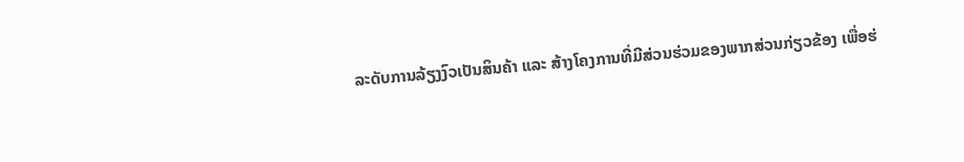ລະດັບການລ້ຽງງົວເປັນສິນຄ້າ ແລະ ສ້າງໂຄງການທີ່ມີສ່ວນຮ່ວມຂອງພາກສ່ວນກ່ຽວຂ້ອງ ເພື່ອຮ່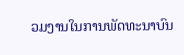ວມງານໃນການພັດທະນາບົນ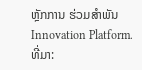ຫຼັກການ ຮ່ວມສຳພັນ Innovation Platform.
ທີ່ມາ: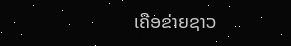ເຄືອຂ່າຍຊາວ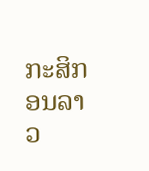ກະສິກອນລາວ